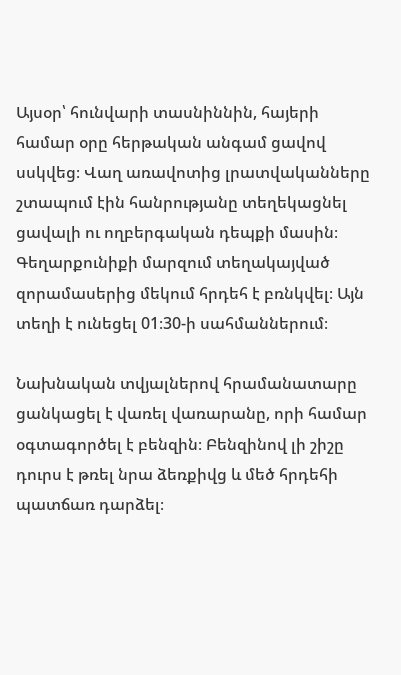Այսօր՝ հունվարի տասնիննին, հայերի համար օրը հերթական անգամ ցավով սսկվեց։ Վաղ առավոտից լրատվականները շտապում էին հանրությանը տեղեկացնել ցավալի ու ողբերգական դեպքի մասին։ Գեղարքունիքի մարզում տեղակայված զորամասերից մեկում հրդեհ է բռնկվել։ Այն տեղի է ունեցել 01։30-ի սահմաններում։

Նախնական տվյալներով հրամանատարը ցանկացել է վառել վառարանը, որի համար օգտագործել է բենզին։ Բենզինով լի շիշը դուրս է թռել նրա ձեռքիվց և մեծ հրդեհի պատճառ դարձել։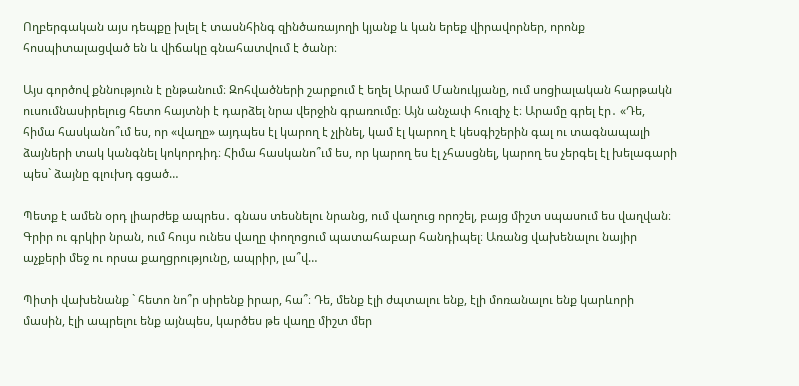Ողբերգական այս դեպքը խլել է տասնհինգ զինծառայողի կյանք և կան երեք վիրավորներ, որոնք հոսպիտալացված են և վիճակը գնահատվում է ծանր։

Այս գործով քննություն է ընթանում։ Զոհվածների շարքում է եղել Արամ Մանուկյանը, ում սոցիալական հարթակն ուսումնասիրելուց հետո հայտնի է դարձել նրա վերջին գրառումը։ Այն անչափ հուզիչ է։ Արամը գրել էր․ «Դե, հիմա հասկանո՞ւմ ես, որ «վաղը» այդպես էլ կարող է չլինել, կամ էլ կարող է կեսգիշերին գալ ու տագնապալի ձայների տակ կանգնել կոկորդիդ։ Հիմա հասկանո՞ւմ ես, որ կարող ես էլ չհասցնել, կարող ես չերգել էլ խելագարի պես` ձայնը գլուխդ գցած…

Պետք է ամեն օրդ լիարժեք ապրես․ գնաս տեսնելու նրանց, ում վաղուց որոշել, բայց միշտ սպասում ես վաղվան։ Գրիր ու գրկիր նրան, ում հույս ունես վաղը փողոցում պատահաբար հանդիպել։ Առանց վախենալու նայիր աչքերի մեջ ու որսա քաղցրությունը, ապրիր, լա՞վ…

Պիտի վախենանք ` հետո նո՞ր սիրենք իրար, հա՞։ Դե, մենք էլի ժպտալու ենք, էլի մոռանալու ենք կարևորի մասին, էլի ապրելու ենք այնպես, կարծես թե վաղը միշտ մեր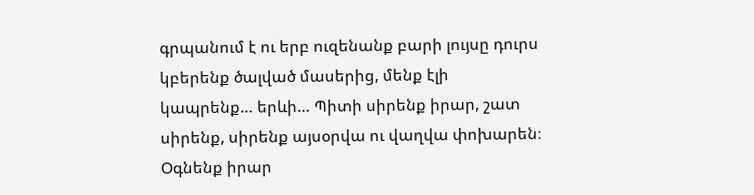գրպանում է ու երբ ուզենանք բարի լույսը դուրս կբերենք ծալված մասերից, մենք էլի կապրենք… երևի… Պիտի սիրենք իրար, շատ սիրենք, սիրենք այսօրվա ու վաղվա փոխարեն։ Օգնենք իրար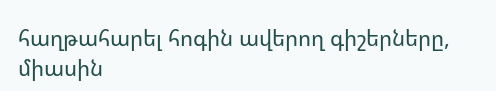հաղթահարել հոգին ավերող գիշերները, միասին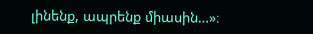լինենք, ապրենք միասին…»։